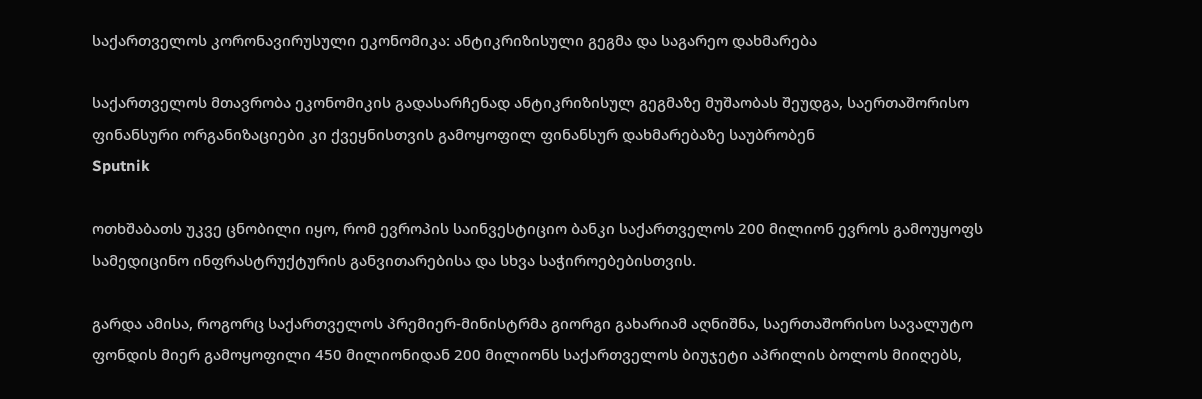საქართველოს კორონავირუსული ეკონომიკა: ანტიკრიზისული გეგმა და საგარეო დახმარება

საქართველოს მთავრობა ეკონომიკის გადასარჩენად ანტიკრიზისულ გეგმაზე მუშაობას შეუდგა, საერთაშორისო ფინანსური ორგანიზაციები კი ქვეყნისთვის გამოყოფილ ფინანსურ დახმარებაზე საუბრობენ
Sputnik

ოთხშაბათს უკვე ცნობილი იყო, რომ ევროპის საინვესტიციო ბანკი საქართველოს 200 მილიონ ევროს გამოუყოფს სამედიცინო ინფრასტრუქტურის განვითარებისა და სხვა საჭიროებებისთვის.

გარდა ამისა, როგორც საქართველოს პრემიერ-მინისტრმა გიორგი გახარიამ აღნიშნა, საერთაშორისო სავალუტო ფონდის მიერ გამოყოფილი 450 მილიონიდან 200 მილიონს საქართველოს ბიუჯეტი აპრილის ბოლოს მიიღებს,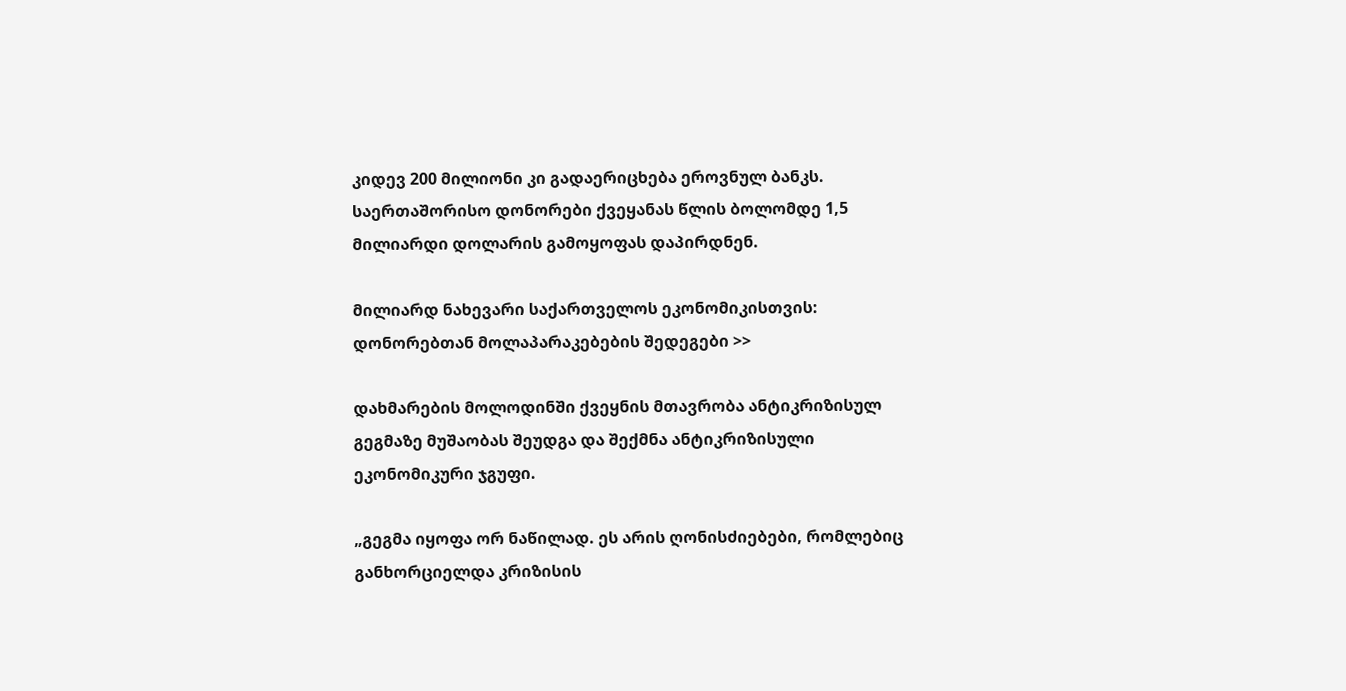კიდევ 200 მილიონი კი გადაერიცხება ეროვნულ ბანკს. საერთაშორისო დონორები ქვეყანას წლის ბოლომდე 1,5 მილიარდი დოლარის გამოყოფას დაპირდნენ.

მილიარდ ნახევარი საქართველოს ეკონომიკისთვის: დონორებთან მოლაპარაკებების შედეგები >>

დახმარების მოლოდინში ქვეყნის მთავრობა ანტიკრიზისულ გეგმაზე მუშაობას შეუდგა და შექმნა ანტიკრიზისული ეკონომიკური ჯგუფი.

„გეგმა იყოფა ორ ნაწილად. ეს არის ღონისძიებები, რომლებიც განხორციელდა კრიზისის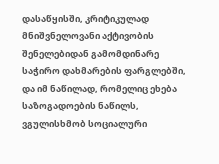დასაწყისში, კრიტიკულად მნიშვნელოვანი აქტივობის შენელებიდან გამომდინარე საჭირო დახმარების ფარგლებში, და იმ ნაწილად, რომელიც ეხება საზოგადოების ნაწილს, ვგულისხმობ სოციალური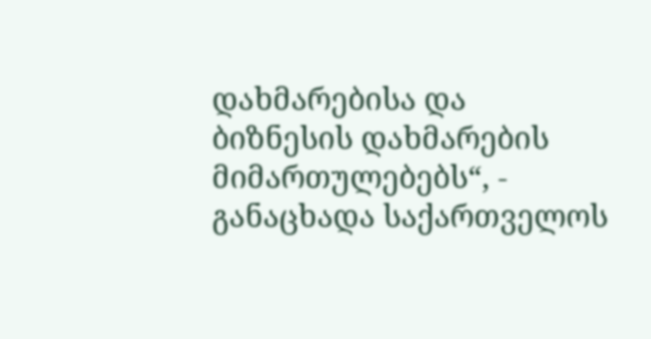დახმარებისა და ბიზნესის დახმარების მიმართულებებს“, - განაცხადა საქართველოს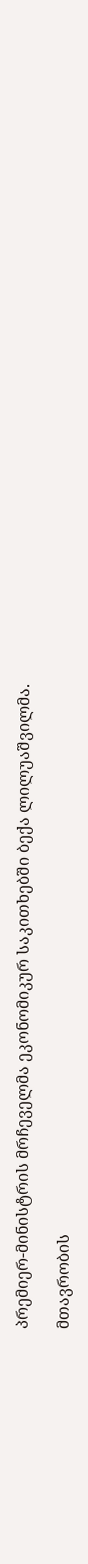პრემიერ-მინისტრის მრჩეველმა ეკონომიკურ საკითხებში ბექა ლილუაშვილმა.

მთავრობის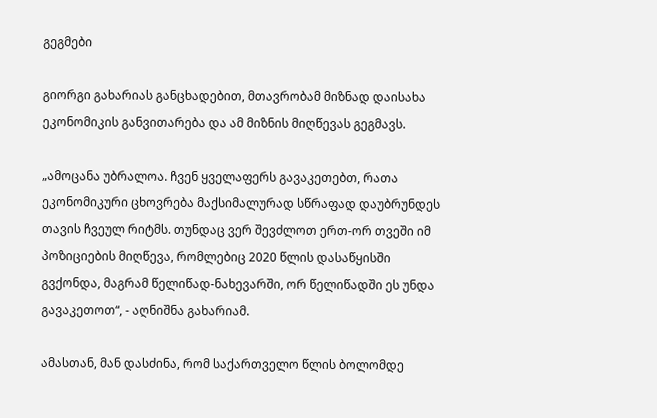გეგმები

გიორგი გახარიას განცხადებით, მთავრობამ მიზნად დაისახა ეკონომიკის განვითარება და ამ მიზნის მიღწევას გეგმავს.

„ამოცანა უბრალოა. ჩვენ ყველაფერს გავაკეთებთ, რათა ეკონომიკური ცხოვრება მაქსიმალურად სწრაფად დაუბრუნდეს თავის ჩვეულ რიტმს. თუნდაც ვერ შევძლოთ ერთ-ორ თვეში იმ პოზიციების მიღწევა, რომლებიც 2020 წლის დასაწყისში გვქონდა, მაგრამ წელიწად-ნახევარში, ორ წელიწადში ეს უნდა გავაკეთოთ“, - აღნიშნა გახარიამ.

ამასთან, მან დასძინა, რომ საქართველო წლის ბოლომდე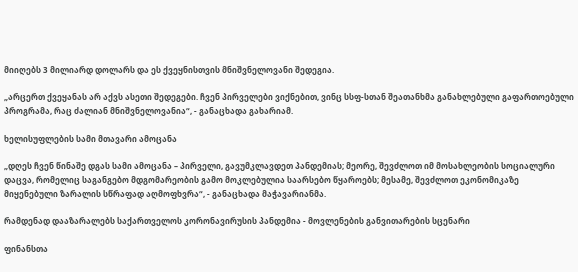მიიღებს 3 მილიარდ დოლარს და ეს ქვეყნისთვის მნიშვნელოვანი შედეგია.

„არცერთ ქვეყანას არ აქვს ასეთი შედეგები. ჩვენ პირველები ვიქნებით, ვინც სსფ-სთან შეათანხმა განახლებული გაფართოებული პროგრამა, რაც ძალიან მნიშვნელოვანია“, - განაცხადა გახარიამ.

ხელისუფლების სამი მთავარი ამოცანა

„დღეს ჩვენ წინაშე დგას სამი ამოცანა – პირველი, გავუმკლავდეთ პანდემიას; მეორე, შევძლოთ იმ მოსახლეობის სოციალური დაცვა, რომელიც საგანგებო მდგომარეობის გამო მოკლებულია საარსებო წყაროებს; მესამე, შევძლოთ ეკონომიკაზე მიყენებული ზარალის სწრაფად აღმოფხვრა“, - განაცხადა მაჭავარიანმა.

რამდენად დააზარალებს საქართველოს კორონავირუსის პანდემია - მოვლენების განვითარების სცენარი

ფინანსთა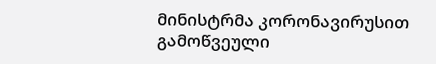მინისტრმა კორონავირუსით გამოწვეული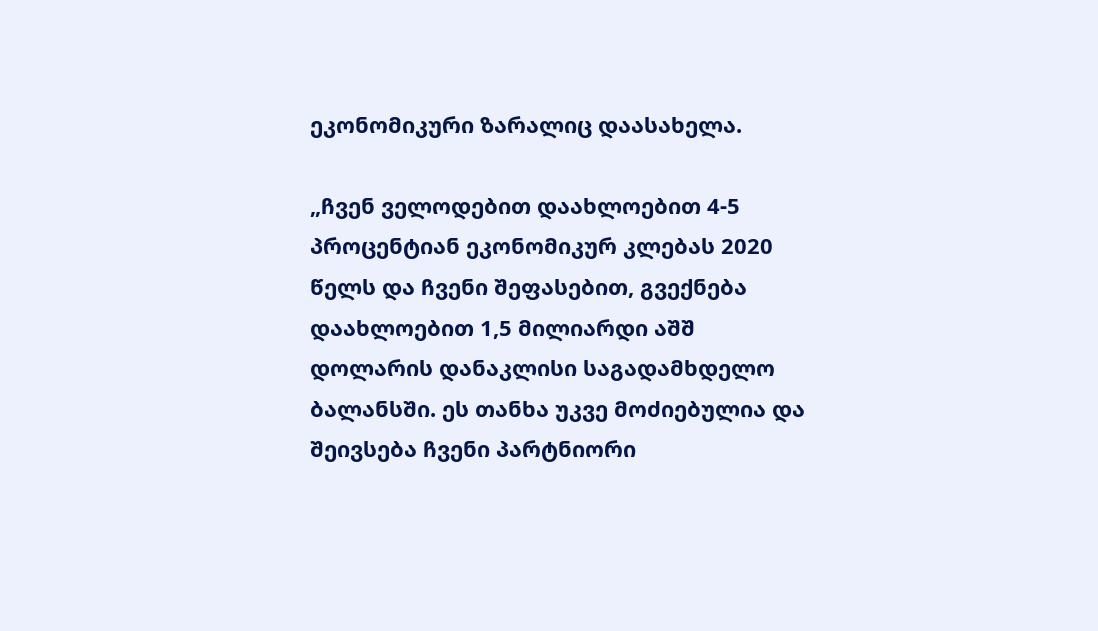ეკონომიკური ზარალიც დაასახელა.

„ჩვენ ველოდებით დაახლოებით 4-5 პროცენტიან ეკონომიკურ კლებას 2020 წელს და ჩვენი შეფასებით, გვექნება დაახლოებით 1,5 მილიარდი აშშ დოლარის დანაკლისი საგადამხდელო ბალანსში. ეს თანხა უკვე მოძიებულია და შეივსება ჩვენი პარტნიორი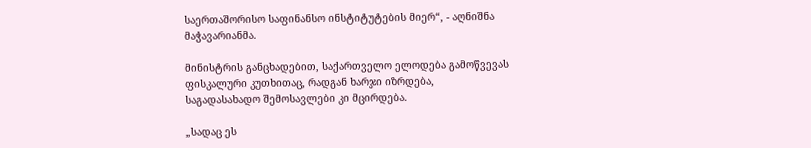საერთაშორისო საფინანსო ინსტიტუტების მიერ“, - აღნიშნა მაჭავარიანმა.

მინისტრის განცხადებით, საქართველო ელოდება გამოწვევას ფისკალური კუთხითაც, რადგან ხარჯი იზრდება, საგადასახადო შემოსავლები კი მცირდება.

„სადაც ეს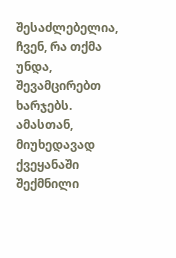შესაძლებელია, ჩვენ, რა თქმა უნდა, შევამცირებთ ხარჯებს. ამასთან, მიუხედავად ქვეყანაში შექმნილი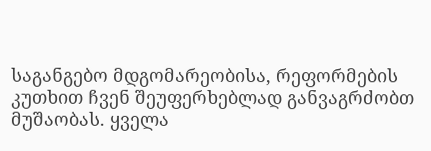საგანგებო მდგომარეობისა, რეფორმების კუთხით ჩვენ შეუფერხებლად განვაგრძობთ მუშაობას. ყველა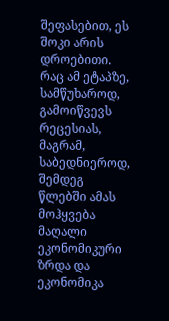შეფასებით, ეს შოკი არის დროებითი. რაც ამ ეტაპზე, სამწუხაროდ, გამოიწვევს რეცესიას, მაგრამ, საბედნიეროდ, შემდეგ წლებში ამას მოჰყვება მაღალი ეკონომიკური ზრდა და ეკონომიკა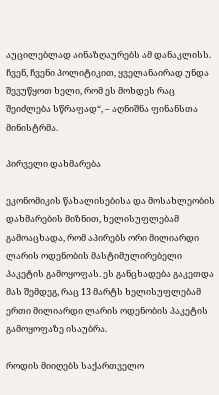აუცილებლად აინაზღაურებს ამ დანაკლისს. ჩვენ, ჩვენი პოლიტიკით, ყველანაირად უნდა შევუწყოთ ხელი, რომ ეს მოხდეს რაც შეიძლება სწრაფად“, – აღნიშნა ფინანსთა მინისტრმა.

პირველი დახმარება

ეკონომიკის წახალისებისა და მოსახლეობის დახმარების მიზნით, ხელისუფლებამ გამოაცხადა, რომ აპირებს ორი მილიარდი ლარის ოდენობის მასტიმულირებელი პაკეტის გამოყოფას. ეს განცხადება გაკეთდა მას შემდეგ, რაც 13 მარტს ხელისუფლებამ ერთი მილიარდი ლარის ოდენობის პაკეტის გამოყოფაზე ისაუბრა.

როდის მიიღებს საქართველო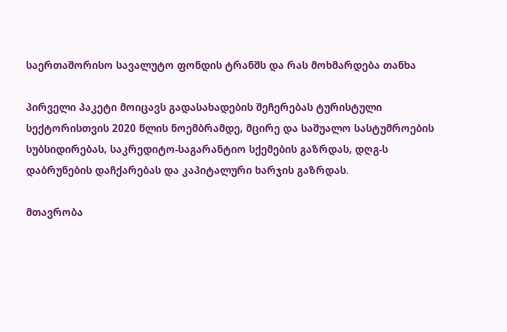საერთაშორისო სავალუტო ფონდის ტრანშს და რას მოხმარდება თანხა

პირველი პაკეტი მოიცავს გადასახადების შეჩერებას ტურისტული სექტორისთვის 2020 წლის ნოემბრამდე, მცირე და საშუალო სასტუმროების სუბსიდირებას, საკრედიტო-საგარანტიო სქემების გაზრდას, დღგ-ს დაბრუნების დაჩქარებას და კაპიტალური ხარჯის გაზრდას.

მთავრობა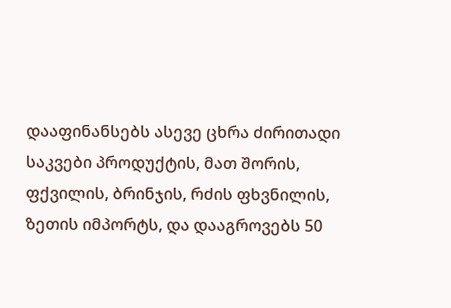დააფინანსებს ასევე ცხრა ძირითადი საკვები პროდუქტის, მათ შორის, ფქვილის, ბრინჯის, რძის ფხვნილის, ზეთის იმპორტს, და დააგროვებს 50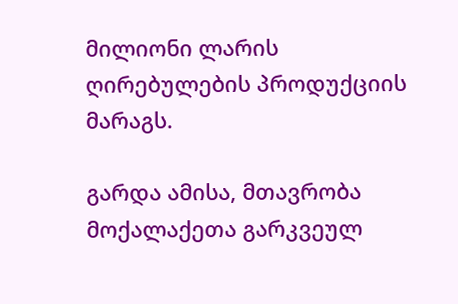მილიონი ლარის ღირებულების პროდუქციის მარაგს.

გარდა ამისა, მთავრობა მოქალაქეთა გარკვეულ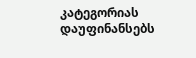კატეგორიას დაუფინანსებს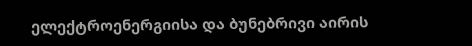ელექტროენერგიისა და ბუნებრივი აირის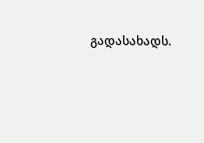გადასახადს.